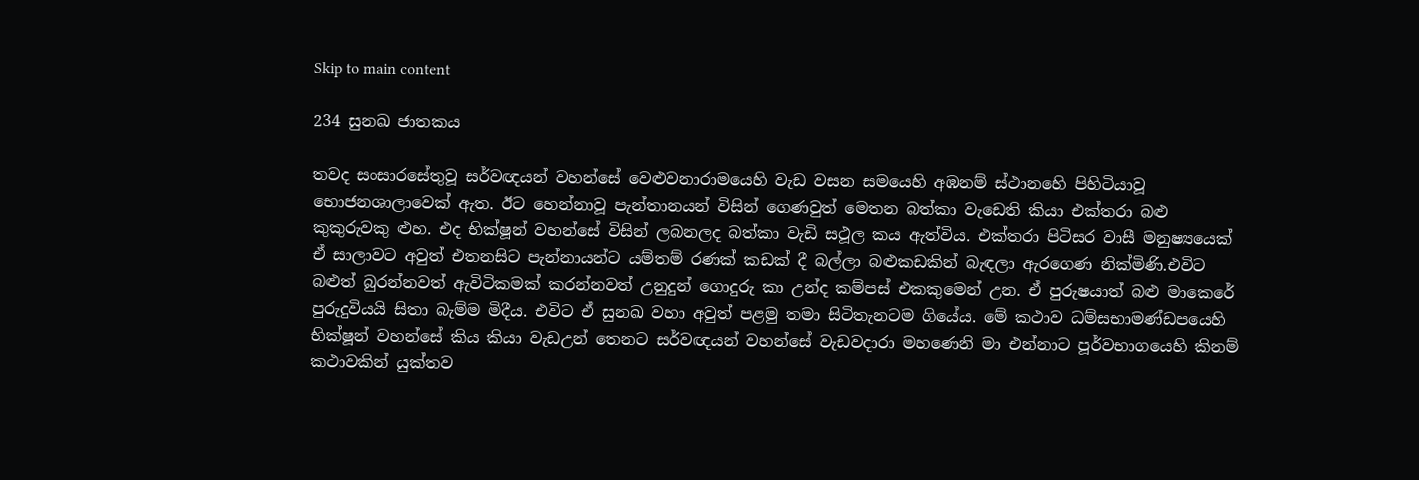Skip to main content

234 සුනඛ ජාතකය

තවද සංසාරසේතුවූ සර්වඥයන් වහන්සේ වෙළුවනාරාමයෙහි වැඩ වසන සමයෙහි අඹනම් ස්ථානහෙි පිහිටියාවූ භොජනශාලාවෙක් ඇත. ඊට හෙන්නාවූ පැන්තානයන් විසින් ගෙණවුත් මෙතන බත්කා වැඩෙති කියා එක්තරා බළු කුකුරුවකු ළුහ. එද භික්ෂූන් වහන්සේ විසින් ලබනලද බත්කා වැඩි සථූල කය ඇත්විය. එක්තරා පිටිසර වාසී මනුෂ්‍යයෙක් ඒ සාලාවට අවුත් එතනසිට පැන්නායන්ට යම්තම් රණක් කඩක් දී බල්ලා බළුකඩකින් බැඳලා ඇරගෙණ නික්මිණි.එවිට බළුත් බුරන්නවත් ඇවිටිකමක් කරන්නවත් උනුදුන් ගොදුරු කා උන්ද කම්පස් එකකුමෙන් උන. ඒ පුරුෂයාත් බළු මාකෙරේ පුරුදුවියයි සිතා බැම්ම මිදීය. එවිට ඒ සුනඛ වහා අවුත් පළමු තමා සිටිතැනටම ගියේය. මේ කථාව ධම්සභාමණ්ඩපයෙහි භික්ෂූන් වහන්සේ කිය කියා වැඩඋන් තෙනට සර්වඥයන් වහන්සේ වැඩවදාරා මහණෙනි මා එන්නාට පූර්වභාගයෙහි කිනම් කථාවකින් යුක්තව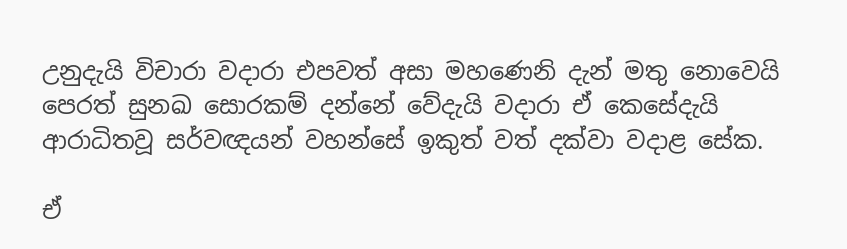උනුදැයි විචාරා වදාරා එපවත් අසා මහණෙනි දැන් මතු නොවෙයි පෙරත් සුනඛ සොරකම් දන්නේ වේදැයි වදාරා ඒ කෙසේදැයි ආරාධිතවූ සර්වඥයන් වහන්සේ ඉකුත් වත් දක්වා වදාළ සේක.

ඒ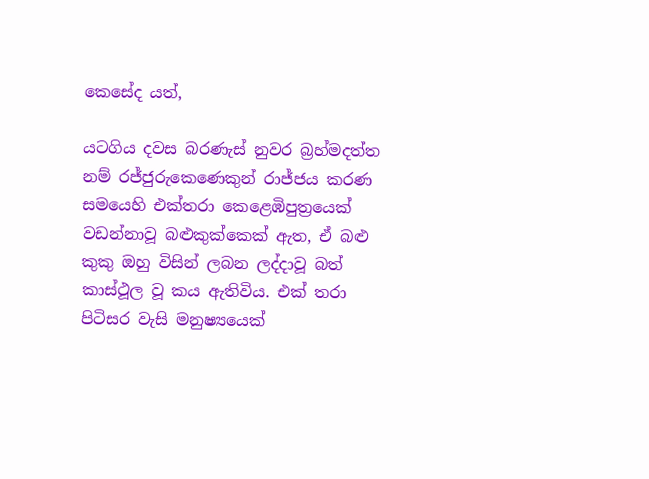කෙසේද යත්,

යටගිය දවස බරණැස් නුවර බ්‍රහ්මදත්ත නම් රජ්ජුරුකෙණෙකුන් රාජ්ජය කරණ සමයෙහි එක්තරා කෙළෙඹිපුත්‍රයෙක් වඩන්නාවූ බළුකුක්කෙක් ඇත, ඒ බළු කුකු ඔහු විසින් ලබන ලද්දාවූ බත් කාස්ථූල වූ කය ඇතිවිය. එක් තරා පිටිසර වැසි මනුෂ්‍යයෙක්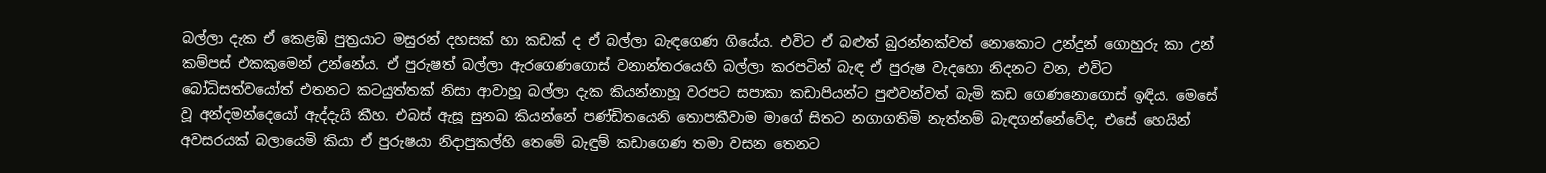බල්ලා දැක ඒ කෙළඹි පුත්‍රයාට මසුරන් දහසක් හා කඩක් ද ඒ බල්ලා බැඳගෙණ ගියේය. එවිට ඒ බළුත් බුරන්නක්වත් නොකොට උන්දුන් ගොහුරු කා උන් කම්පස් එකකුමෙන් උන්නේය. ඒ පුරුෂත් බල්ලා ඇරගෙණගොස් වනාන්තරයෙහි බල්ලා කරපටින් බැඳ ඒ පුරුෂ වැදහො නිදනට වන, එවිට බෝධිසත්වයෝත් එතනට කටයුත්තක් නිසා ආවාහූ බල්ලා දැක කියන්නාහූ වරපට සපාකා කඩාපියන්ට පුළුවන්වත් බැමි කඩ ගෙණනොගොස් ඉඳිය. මෙසේ වූ අන්දමන්දෙයෝ ඇද්දැයි කීහ. එබස් ඇසූ සුනඛ කියන්නේ පණ්ඩිතයෙනි තොපකීවාම මාගේ සිතට නගාගතිමි නැත්නම් බැඳගන්නේවේද, එසේ හෙයින් අවසරයක් බලායෙමි කියා ඒ පුරුෂයා නිදාපුකල්හි තෙමේ බැඳුම් කඩාගෙණ තමා වසන තෙනට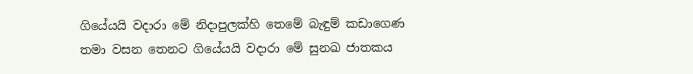ගියේයයි වදාරා මේ නිදාපුලක්හි තෙමේ බැඳුම් කඩාගෙණ තමා වසන තෙනට ගියේයයි වදාරා මේ සුනඛ ජාතකය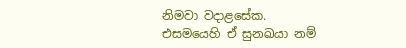නිමවා වදාළසේක.
එසමයෙහි ඒ සුනඛයා නම්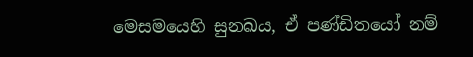මෙසමයෙහි සුනඛය, ඒ පණ්ඩිතයෝ නම්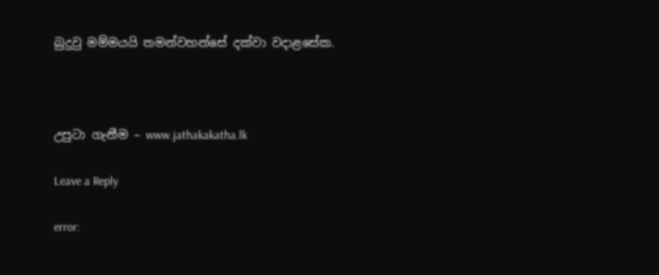බුදුවු මම්මයයි තමන්වහන්සේ දක්වා වදාළසේක.



උපුටා ගැනීම – www.jathakakatha.lk

Leave a Reply

error: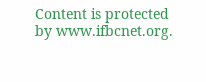Content is protected by www.ifbcnet.org.